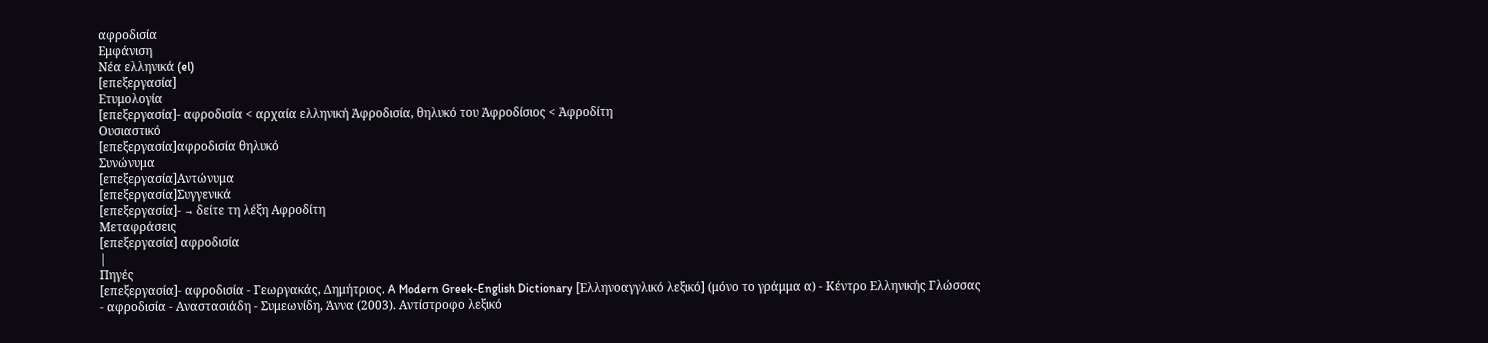αφροδισία
Εμφάνιση
Νέα ελληνικά (el)
[επεξεργασία]
Ετυμολογία
[επεξεργασία]- αφροδισία < αρχαία ελληνική Ἀφροδισία, θηλυκό του Ἀφροδίσιος < Ἀφροδίτη
Ουσιαστικό
[επεξεργασία]αφροδισία θηλυκό
Συνώνυμα
[επεξεργασία]Αντώνυμα
[επεξεργασία]Συγγενικά
[επεξεργασία]- → δείτε τη λέξη Αφροδίτη
Μεταφράσεις
[επεξεργασία] αφροδισία
|
Πηγές
[επεξεργασία]- αφροδισία - Γεωργακάς, Δημήτριος. A Modern Greek-English Dictionary [Ελληνοαγγλικό λεξικό] (μόνο το γράμμα α) - Κέντρο Ελληνικής Γλώσσας
- αφροδισία - Αναστασιάδη - Συμεωνίδη, Άννα (2003). Αντίστροφο λεξικό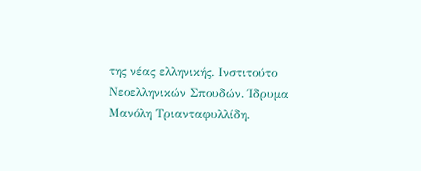της νέας ελληνικής. Ινστιτούτο Νεοελληνικών Σπουδών. Ίδρυμα Μανόλη Τριανταφυλλίδη.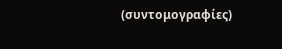(συντομογραφίες)